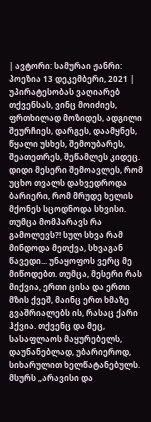| ავტორი: სამურაი ჟანრი: პოეზია 13 დეკემბერი, 2021 |
უპირატესობას ვაღიარებ თქვენსას, ვინც მოიძიეს, ფრთხილად მოზიდეს, ადგილი შეურჩიეს, დარგეს, დაამყნეს, წყალი უსხეს, შემოუბარეს, შეათეთრეს, შეწამლეს კიდეც. დიდი მესერი შემოავლეს, რომ უცხო თვალს დახვედროდა ბარიერი, რომ მრუდე ხელის მქონეს სცოდნოდა სხვისი. თუმცა მომპარავს რა გამოლევს?! სულ სხვა რამ მინდოდა მეთქვა, სხვაგან წავედი... უნაყოფოს ვერც მე მიწოდებთ. თუმცა, მესერი რას მიქვია, ერთი ცისა და ერთი მზის ქვეშ, მაინც ერთ ხმაზე გვაშრიალებს ის, რასაც ქარი ჰქვია. თქვენც და მეც, სასაფლაოს მაყურებელს, დაუნანებლად, უბარიეროდ, სიხარულით ხელწატანებულს. მსურს „არავისი და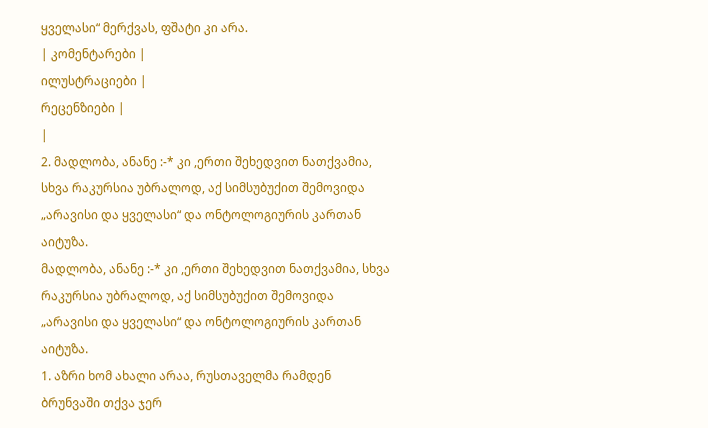ყველასი“ მერქვას, ფშატი კი არა.
| კომენტარები |
ილუსტრაციები |
რეცენზიები |
|
2. მადლობა, ანანე :-* კი ,ერთი შეხედვით ნათქვამია, სხვა რაკურსია უბრალოდ, აქ სიმსუბუქით შემოვიდა „არავისი და ყველასი“ და ონტოლოგიურის კართან აიტუზა.
მადლობა, ანანე :-* კი ,ერთი შეხედვით ნათქვამია, სხვა რაკურსია უბრალოდ, აქ სიმსუბუქით შემოვიდა „არავისი და ყველასი“ და ონტოლოგიურის კართან აიტუზა.
1. აზრი ხომ ახალი არაა, რუსთაველმა რამდენ ბრუნვაში თქვა ჯერ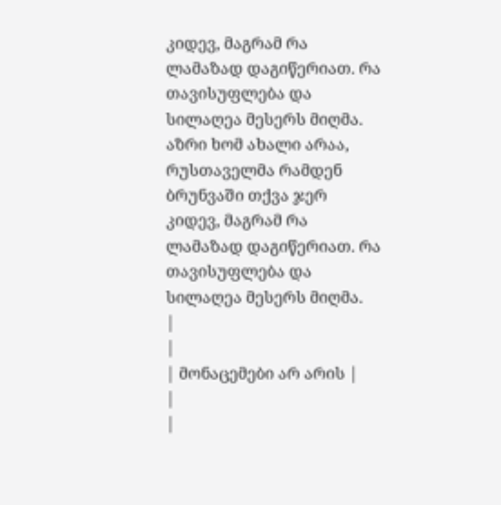კიდევ, მაგრამ რა ლამაზად დაგიწერიათ. რა თავისუფლება და სილაღეა მესერს მიღმა.
აზრი ხომ ახალი არაა, რუსთაველმა რამდენ ბრუნვაში თქვა ჯერ კიდევ, მაგრამ რა ლამაზად დაგიწერიათ. რა თავისუფლება და სილაღეა მესერს მიღმა.
|
|
| მონაცემები არ არის |
|
|